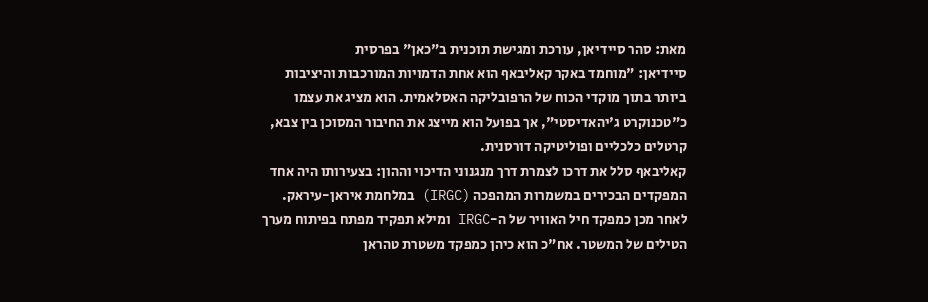מאת: סהר סיידיאן, עורכת ומגישת תוכנית ב"כאן" בפרסית
סיידיאן: "מוחמד באקר קאליבאף הוא אחת הדמויות המורכבות והיציבות ביותר בתוך מוקדי הכוח של הרפובליקה האסלאמית. הוא מציג את עצמו כ"טכנוקרט ג'יהאדיסטי", אך בפועל הוא מייצג את החיבור המסוכן בין צבא, קרטלים כלכליים ופוליטיקה דורסנית.
קאליבאף סלל את דרכו לצמרת דרך מנגנוני הדיכוי וההון: בצעירותו היה אחד המפקדים הבכירים במשמרות המהפכה (IRGC) במלחמת איראן-עיראק. לאחר מכן כמפקד חיל האוויר של ה-IRGC ומילא תפקיד מפתח בפיתוח מערך הטילים של המשטר. אח"כ הוא כיהן כמפקד משטרת טהראן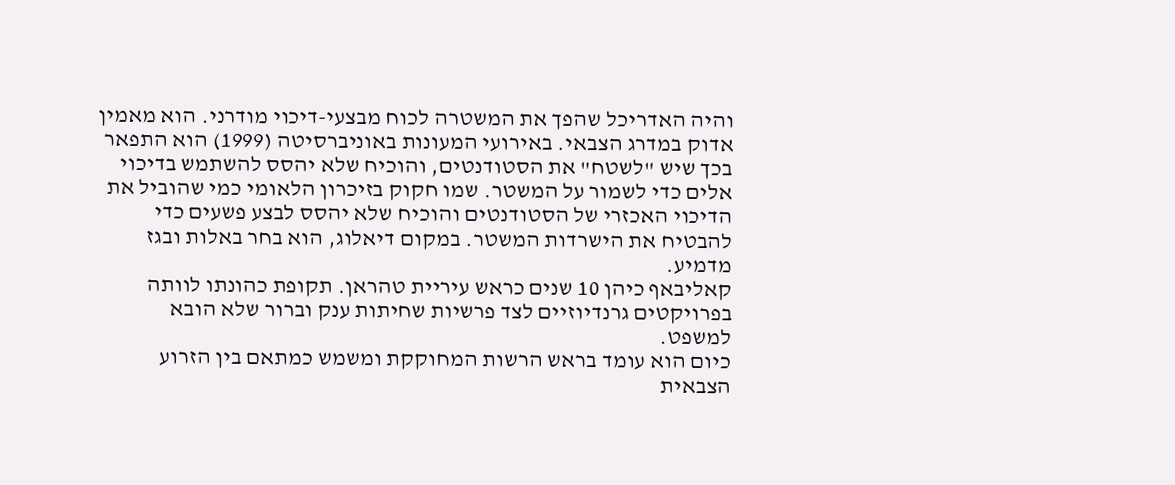והיה האדריכל שהפך את המשטרה לכוח מבצעי-דיכוי מודרני. הוא מאמין אדוק במדרג הצבאי. באירועי המעונות באוניברסיטה (1999) הוא התפאר בכך שיש "לשטח" את הסטודנטים, והוכיח שלא יהסס להשתמש בדיכוי אלים כדי לשמור על המשטר. שמו חקוק בזיכרון הלאומי כמי שהוביל את הדיכוי האכזרי של הסטודנטים והוכיח שלא יהסס לבצע פשעים כדי להבטיח את הישרדות המשטר. במקום דיאלוג, הוא בחר באלות ובגז מדמיע.
קאליבאף כיהן 10 שנים כראש עיריית טהראן. תקופת כהונתו לוותה בפרויקטים גרנדיוזיים לצד פרשיות שחיתות ענק וברור שלא הובא למשפט.
כיום הוא עומד בראש הרשות המחוקקת ומשמש כמתאם בין הזרוע הצבאית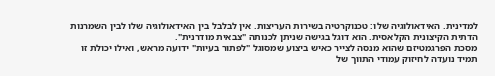למדינית. האידאולוגיה שלו: טכנוקרטיה בשירות העריצות. אין לבלבל בין האידאולוגיה שלו לבין השמרנות הדתית הקיצונית הקלאסית. הוא דוגל בגישה שניתן לכנותה "צבאית מודרנית".
מסכת הפרגמטיזם שהוא מנסה לצייר כאיש ביצוע שמסוגל "לפתור בעיות" ידועה מראש, ואילו יכולת זו תמיד נועדה לחיזוק עמודי התווך של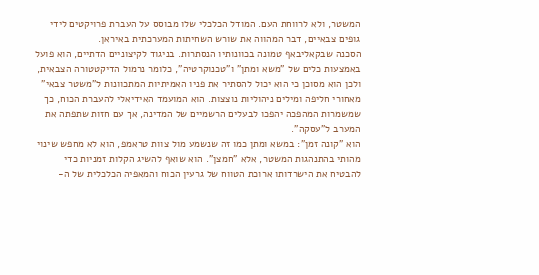המשטר, ולא לרווחת העם. המודל הכלכלי שלו מבוסס על העברת פרויקטים לידי גופים צבאיים, דבר המהווה את שורש השחיתות המערכתית באיראן.
הסכנה שבקאליבאף טמונה בכוונותיו הנסתרות. בניגוד לקיצוניים הדתיים, הוא פועל באמצעות כלים של "משא ומתן" ו"טכנוקרטיה", כלומר נרמול הדיקטטורה הצבאית, ולכן הוא מסוכן כי הוא יכול להסתיר את פניו האמיתיות המתכוונות ל"משטר צבאי" מאחורי חליפה ומילים ניהוליות נוצצות. הוא המועמד האידיאלי להעברת הכוח, כך שמשמרות המהפכה יהפכו לבעלים הרשמיים של המדינה, אך עם חזות שתפתה את המערב ל"עסקה".
הוא "קונה זמן": במשא ומתן כמו זה שנשמע מול צוות טראמפ, הוא לא מחפש שינוי מהותי בהתנהגות המשטר, אלא "חמצן". הוא שואף להשיג הקלות זמניות כדי להבטיח את הישרדותו ארוכת הטווח של גרעין הכוח והמאפיה הכלכלית של ה-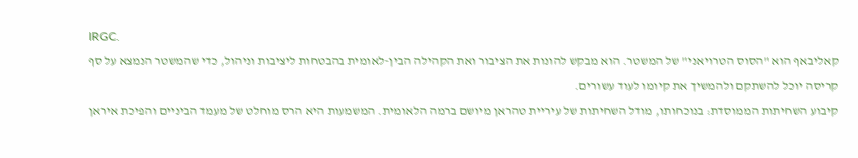IRGC.
קאליבאף הוא "הסוס הטרויאני" של המשטר. הוא מבקש להונות את הציבור ואת הקהילה הבין-לאומית בהבטחות ליציבות וניהול, כדי שהמשטר הנמצא על סף קריסה יוכל להשתקם ולהמשיך את קיומו לעוד עשורים.
קיבוע השחיתות הממוסדת: בנוכחותו, מודל השחיתות של עיריית טהראן מיושם ברמה הלאומית. המשמעות היא הרס מוחלט של מעמד הביניים והפיכת איראן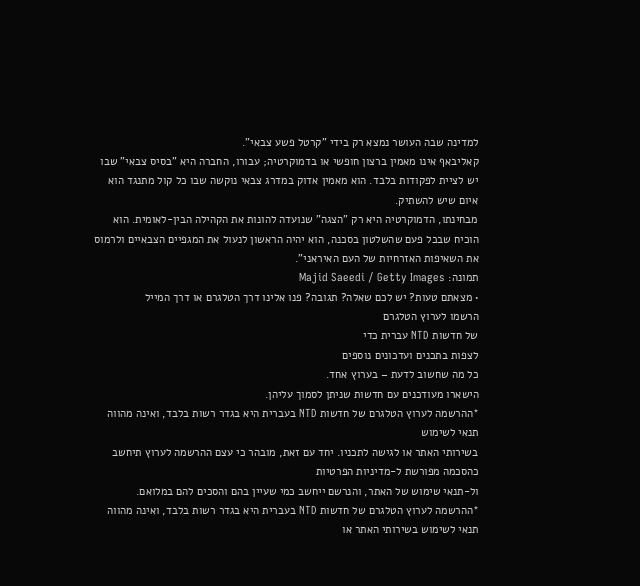למדינה שבה העושר נמצא רק בידי "קרטל פשע צבאי".
קאליבאף אינו מאמין ברצון חופשי או בדמוקרטיה; עבורו, החברה היא "בסיס צבאי" שבו יש לציית לפקודות בלבד. הוא מאמין אדוק במדרג צבאי נוקשה שבו כל קול מתנגד הוא איום שיש להשתיק.
מבחינתו, הדמוקרטיה היא רק "הצגה" שנועדה להונות את הקהילה הבין-לאומית. הוא הוכיח שבכל פעם שהשלטון בסכנה, הוא יהיה הראשון לנעול את המגפיים הצבאיים ולרמוס את השאיפות האזרחיות של העם האיראני".
תמונה: Majid Saeedi / Getty Images
• מצאתם טעות? יש לכם שאלה? תגובה? פנו אלינו דרך הטלגרם או דרך המייל
הרשמו לערוץ הטלגרם
של חדשות NTD עברית כדי
לצפות בתכנים ועדכונים נוספים
כל מה שחשוב לדעת – בערוץ אחד.
הישארו מעודכנים עם חדשות שניתן לסמוך עליהן.
*ההרשמה לערוץ הטלגרם של חדשות NTD בעברית היא בגדר רשות בלבד, ואינה מהווה תנאי לשימוש
בשירותי האתר או לגישה לתכניו. יחד עם זאת, מובהר כי עצם ההרשמה לערוץ תיחשב כהסכמה מפורשת ל-מדיניות הפרטיות
ול-תנאי שימוש של האתר, והנרשם ייחשב כמי שעיין בהם והסכים להם במלואם.
*ההרשמה לערוץ הטלגרם של חדשות NTD בעברית היא בגדר רשות בלבד, ואינה מהווה תנאי לשימוש בשירותי האתר או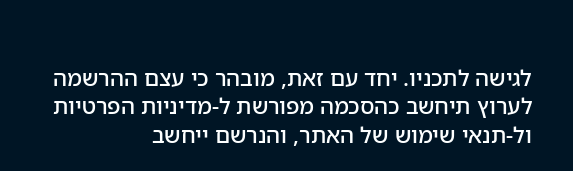לגישה לתכניו. יחד עם זאת, מובהר כי עצם ההרשמה לערוץ תיחשב כהסכמה מפורשת ל-מדיניות הפרטיות ול-תנאי שימוש של האתר, והנרשם ייחשב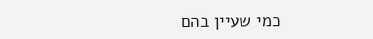כמי שעיין בהם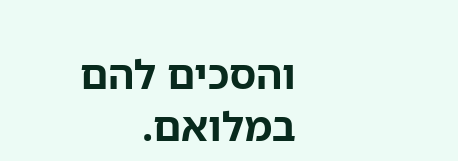והסכים להם במלואם.